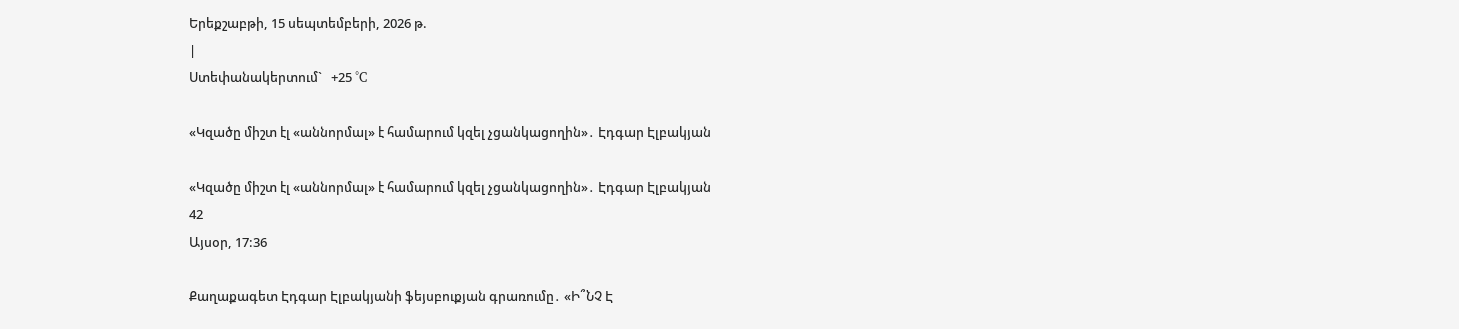Երեքշաբթի, 15 սեպտեմբերի, 2026 թ.
|
Ստեփանակերտում`   +25 °C

«Կզածը միշտ էլ «աննորմալ» է համարում կզել չցանկացողին»․ Էդգար Էլբակյան

«Կզածը միշտ էլ «աննորմալ» է համարում կզել չցանկացողին»․ Էդգար Էլբակյան
42
Այսօր, 17:36

Քաղաքագետ Էդգար Էլբակյանի ֆեյսբուքյան գրառումը․ «Ի՞ՆՉ Է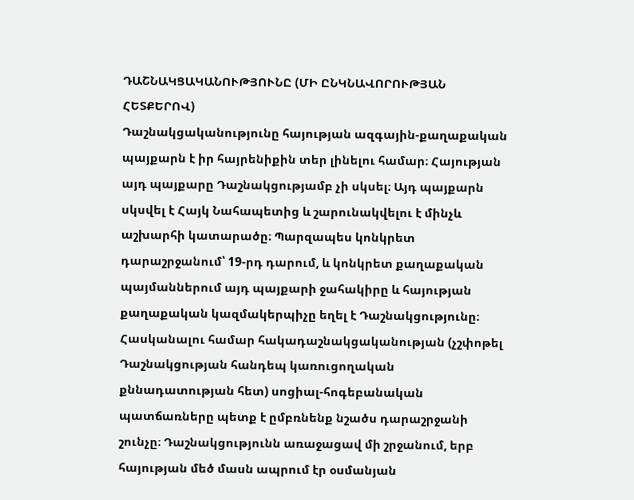ԴԱՇՆԱԿՑԱԿԱՆՈՒԹՅՈՒՆԸ (ՄԻ ԸՆԿՆԱՎՈՐՈՒԹՅԱՆ ՀԵՏՔԵՐՈՎ)
Դաշնակցականությունը հայության ազգային-քաղաքական պայքարն է իր հայրենիքին տեր լինելու համար։ Հայության այդ պայքարը Դաշնակցությամբ չի սկսել։ Այդ պայքարն սկսվել է Հայկ Նահապետից և շարունակվելու է մինչև աշխարհի կատարածը։ Պարզապես կոնկրետ դարաշրջանում՝ 19-րդ դարում, և կոնկրետ քաղաքական պայմաններում այդ պայքարի ջահակիրը և հայության քաղաքական կազմակերպիչը եղել է Դաշնակցությունը։
Հասկանալու համար հակադաշնակցականության (չշփոթել Դաշնակցության հանդեպ կառուցողական քննադատության հետ) սոցիալ-հոգեբանական պատճառները պետք է ըմբռնենք նշածս դարաշրջանի շունչը։ Դաշնակցությունն առաջացավ մի շրջանում, երբ հայության մեծ մասն ապրում էր օսմանյան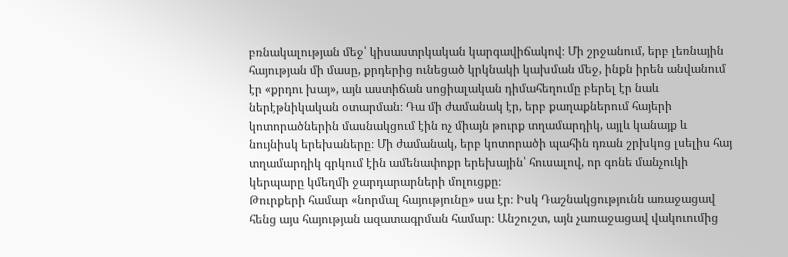բռնակալության մեջ՝ կիսաստրկական կարգավիճակով։ Մի շրջանում, երբ լեռնային հայության մի մասը, քրդերից ունեցած կրկնակի կախման մեջ, ինքն իրեն անվանում էր «քրդու խայ», այն աստիճան սոցիալական դիմահեղումը բերել էր նաև ներէթնիկական օտարման։ Դա մի ժամանակ էր, երբ քաղաքներում հայերի կոտորածներին մասնակցում էին ոչ միայն թուրք տղամարդիկ, այլև կանայք և նույնիսկ երեխաները։ Մի ժամանակ, երբ կոտորածի պահին դռան շրխկոց լսելիս հայ տղամարդիկ գրկում էին ամենափոքր երեխային՝ հուսալով, որ գոնե մանչուկի կերպարը կմեղմի ջարդարարների մոլուցքը։
Թուրքերի համար «նորմալ հայությունը» սա էր։ Իսկ Դաշնակցությունն առաջացավ հենց այս հայության ազատագրման համար։ Անշուշտ, այն չառաջացավ վակուումից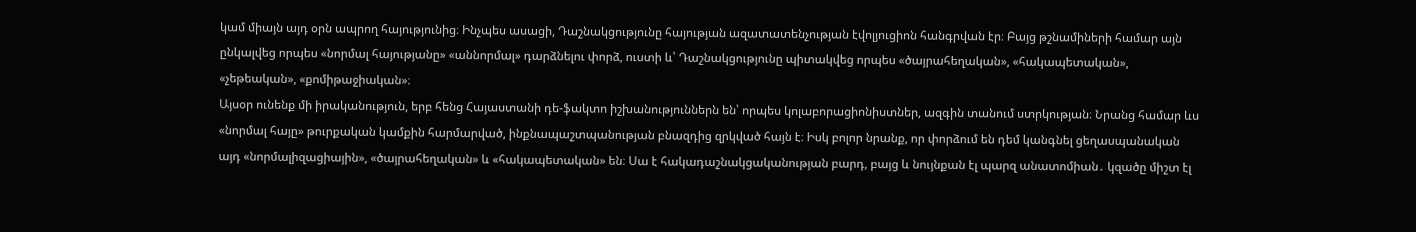կամ միայն այդ օրն ապրող հայությունից։ Ինչպես ասացի, Դաշնակցությունը հայության ազատատենչության էվոլյուցիոն հանգրվան էր։ Բայց թշնամիների համար այն ընկալվեց որպես «նորմալ հայությանը» «աննորմալ» դարձնելու փորձ, ուստի և՝ Դաշնակցությունը պիտակվեց որպես «ծայրահեղական», «հակապետական», «չեթեական», «քոմիթաջիական»։
Այսօր ունենք մի իրականություն, երբ հենց Հայաստանի դե-ֆակտո իշխանություններն են՝ որպես կոլաբորացիոնիստներ, ազգին տանում ստրկության։ Նրանց համար ևս «նորմալ հայը» թուրքական կամքին հարմարված, ինքնապաշտպանության բնազդից զրկված հայն է։ Իսկ բոլոր նրանք, որ փորձում են դեմ կանգնել ցեղասպանական այդ «նորմալիզացիային», «ծայրահեղական» և «հակապետական» են։ Սա է հակադաշնակցականության բարդ, բայց և նույնքան էլ պարզ անատոմիան․ կզածը միշտ էլ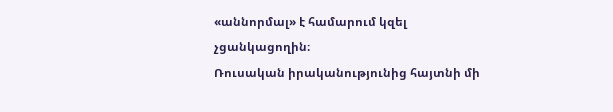«աննորմալ» է համարում կզել չցանկացողին։
Ռուսական իրականությունից հայտնի մի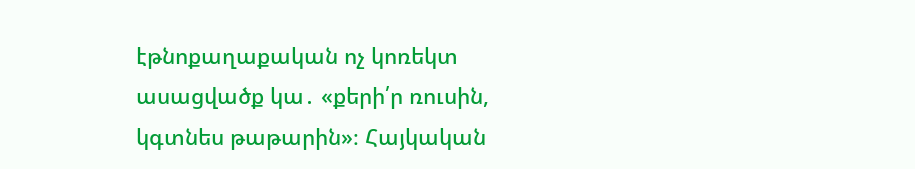էթնոքաղաքական ոչ կոռեկտ ասացվածք կա․ «քերի՛ր ռուսին, կգտնես թաթարին»։ Հայկական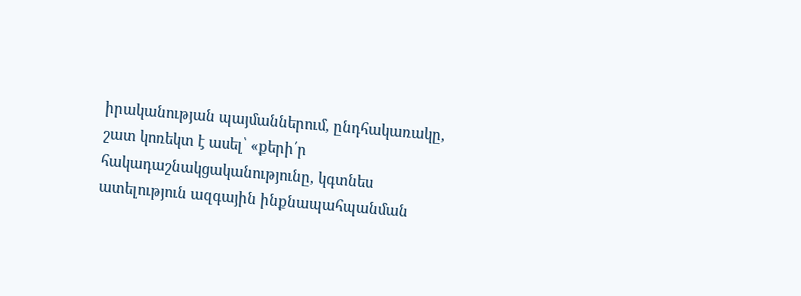իրականության պայմաններում, ընդհակառակը, շատ կոռեկտ է ասել՝ «քերի՛ր հակադաշնակցականությունը, կգտնես ատելություն ազգային ինքնապահպանման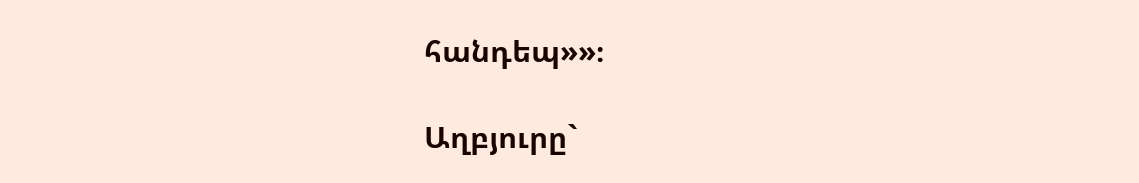հանդեպ»»։

Աղբյուրը`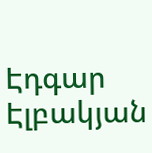Էդգար Էլբակյան